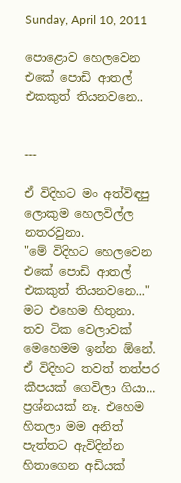Sunday, April 10, 2011

පොළොව හෙලවෙන එකේ පොඩි ආතල් එකකුත් තියනවනෙ..


---

ඒ විදිහට මං අත්විඳපු ලොකුම හෙලවිල්ල නතරවුනා.
"මේ විදිහට හෙලවෙන එකේ පොඩි ආතල් එකකුත් තියනවනෙ..."
මට එහෙම හිතුනා.
තව ටික වෙලාවක් මෙහෙමම ඉන්න ඕනේ. ඒ විදිහට තවත් තත්පර කීපයක් ගෙවිලා ගියා...
ප්‍රශ්නයක් නෑ. එහෙම හිතලා මම අනිත් පැත්තට ඇවිදින්න හිතාගෙන අඩියක්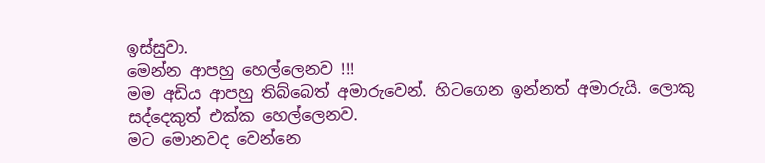ඉස්සුවා.
මෙන්න ආපහු හෙල්ලෙනව !!!
මම අඩිය ආපහු තිබ්බෙත් අමාරුවෙන්. හිටගෙන ඉන්නත් අමාරුයි. ලොකු සද්දෙකුත් එක්ක හෙල්ලෙනව.
මට මොනවද වෙන්නෙ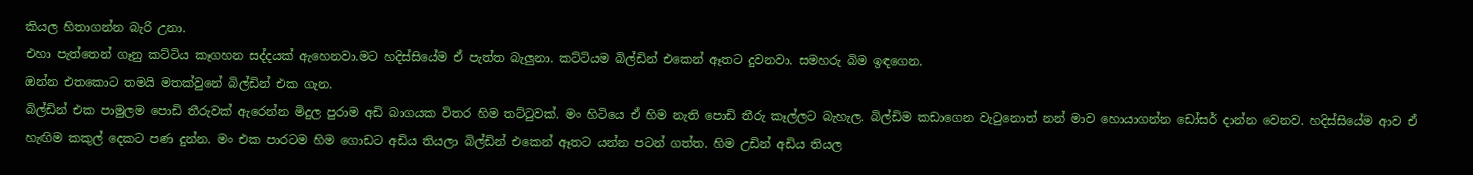කියල හිතාගන්න බැරි උනා.
එහා පැත්තෙන් ගෑනු කට්ටිය කෑගහන සද්දයක් ඇහෙනවා.මට හදිස්සියේම ඒ පැත්ත බැලුනා. කට්ටියම බිල්ඩින් එකෙන් ඈතට දුවනවා. සමහරු බිම ඉඳගෙන.
ඔන්න එතකොට තමයි මතක්වුනේ බිල්ඩින් එක ගැන.
බිල්ඩින් එක පාමුලම පොඩි තීරුවක් ඇරෙන්න මිදුල පුරාම අඩි බාගයක විතර හිම තට්ටුවක්. මං හිටියෙ ඒ හිම නැති පොඩි තීරු කෑල්ලට බැහැල. බිල්ඩිම කඩාගෙන වැටුනොත් නන් මාව හොයාගන්න ඩෝසර් දාන්න වෙනව. හදිස්සියේම ආව ඒ හැඟිම කකුල් දෙකට පණ දුන්න. මං එක පාරටම හිම ගොඩට අඩිය තියලා බිල්ඩින් එකෙන් ඈතට යන්න පටන් ගත්ත. හිම උඩින් අඩිය තියල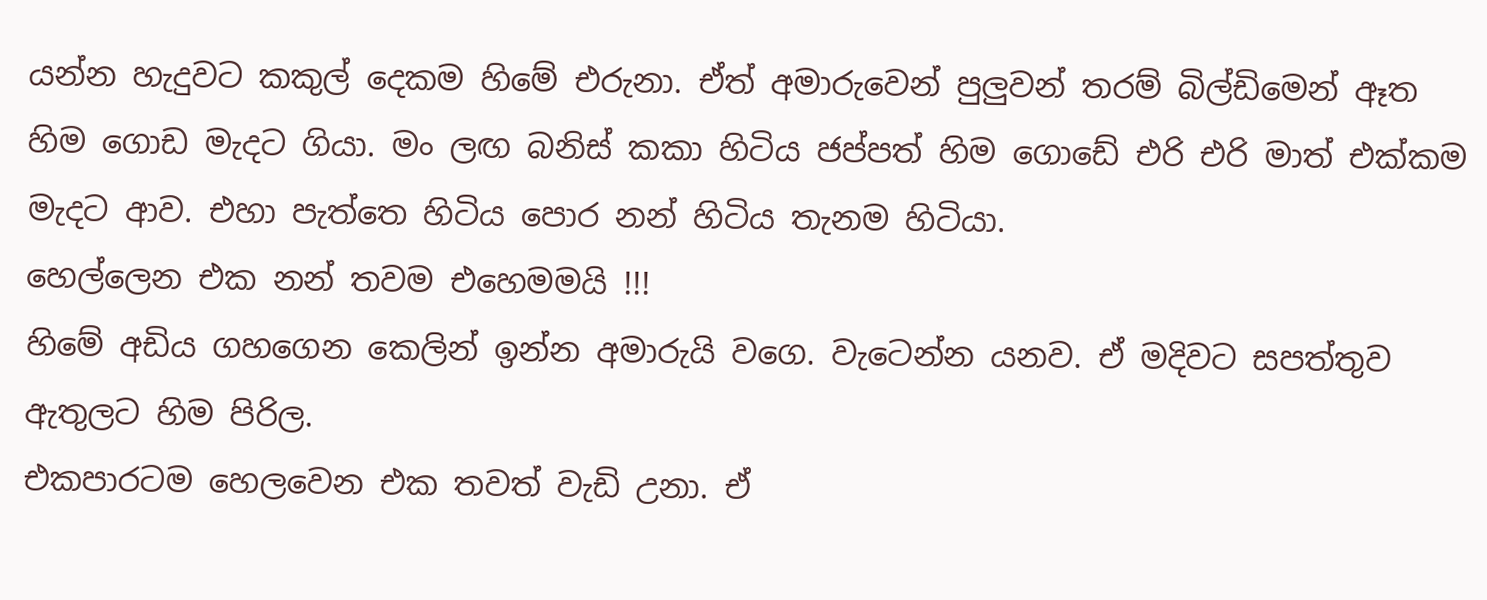යන්න හැදුවට කකුල් දෙකම හිමේ එරුනා. ඒත් අමාරුවෙන් පුලුවන් තරම් බිල්ඩිමෙන් ඈත හිම ගොඩ මැදට ගියා. මං ලඟ බනිස් කකා හිටිය ජප්පත් හිම ගොඩේ එරි එරි මාත් එක්කම මැදට ආව. එහා පැත්තෙ හිටිය පොර නන් හිටිය තැනම හිටියා.
හෙල්ලෙන එක නන් තවම එහෙමමයි !!!
හිමේ අඩිය ගහගෙන කෙලින් ඉන්න අමාරුයි වගෙ. වැටෙන්න යනව. ඒ මදිවට සපත්තුව ඇතුලට හිම පිරිල.
එකපාරටම හෙලවෙන එක තවත් වැඩි උනා. ඒ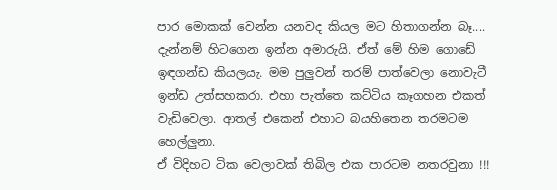පාර මොකක් වෙන්න යනවද කියල මට හිතාගන්න බෑ.... දැන්නම් හිටගෙන ඉන්න අමාරුයි. ඒත් මේ හිම ගොඩේ ඉඳගන්ඩ කියලයැ. මම පුලුවන් තරම් පාත්වෙලා නොවැටී ඉන්ඩ උත්සහකරා. එහා පැත්තෙ කට්ටිය කෑගහන එකත් වැඩිවෙලා. ආතල් එකෙන් එහාට බයහිතෙන තරමටම හෙල්ලුනා.
ඒ විදිහට ටික වෙලාවක් තිබිල එක පාරටම නතරවුනා !!!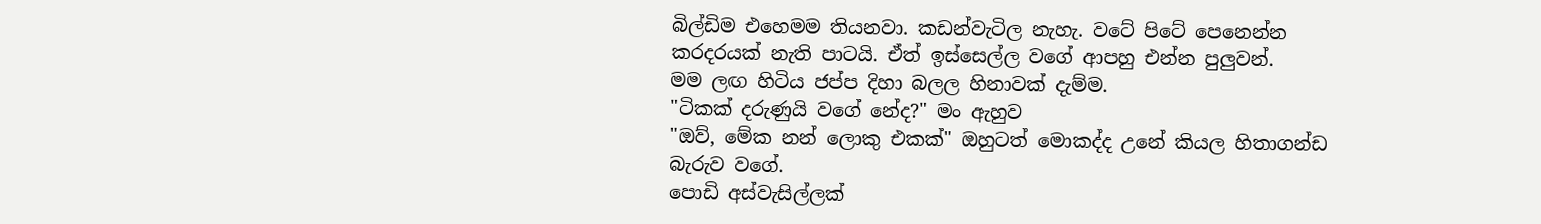බිල්ඩිම එහෙමම තියනවා. කඩන්වැටිල නැහැ. වටේ පිටේ පෙනෙන්න කරදරයක් නැති පාටයි. ඒත් ඉස්සෙල්ල වගේ ආපහු එන්න පුලුවන්.
මම ලඟ හිටිය ජප්ප දිහා බලල හිනාවක් දැම්ම.
"ටිකක් දරුණුයි වගේ නේද?" මං ඇහුව
"ඔව්, මේක නන් ලොකු එකක්" ඔහුටත් මොකද්ද උනේ කියල හිතාගන්ඩ බැරුව වගේ.
පොඩි අස්වැසිල්ලක්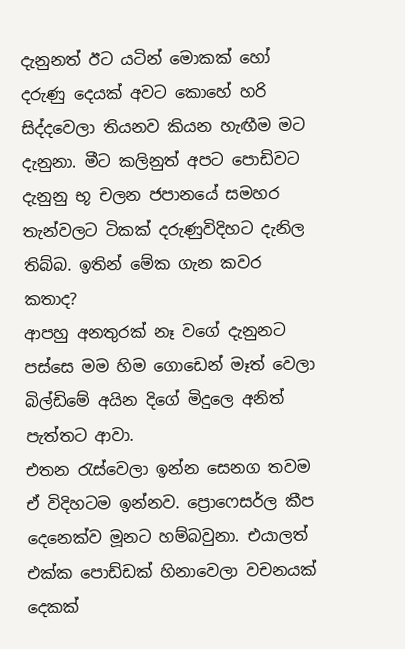දැනුනත් ඊට යටින් මොකක් හෝ දරුණු දෙයක් අවට කොහේ හරි සිද්දවෙලා තියනව කියන හැඟීම මට දැනුනා. මීට කලිනුත් අපට පොඩිවට දැනුනු භූ චලන ජපානයේ සමහර තැන්වලට ටිකක් දරුණුවිදිහට දැනිල තිබ්බ. ඉතින් මේක ගැන කවර කතාද?
ආපහු අනතුරක් නෑ වගේ දැනුනට පස්සෙ මම හිම ගොඩෙන් මෑත් වෙලා බිල්ඩිමේ අයින දිගේ මිදුලෙ අනිත් පැත්තට ආවා.
එතන රැස්වෙලා ඉන්න සෙනග තවම ඒ විදිහටම ඉන්නව. ප්‍රොෆෙසර්ල කීප දෙනෙක්ව මූනට හම්බවුනා. එයාලත් එක්ක පොඩ්ඩක් හිනාවෙලා වචනයක් දෙකක්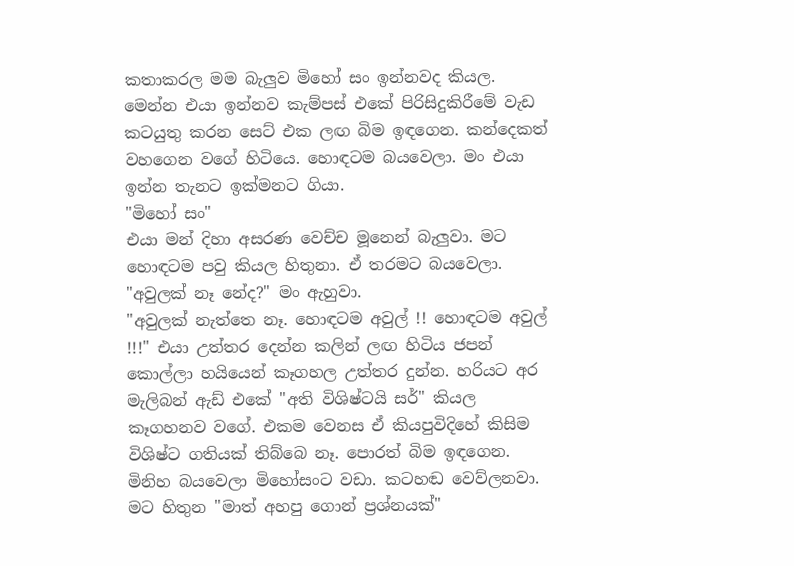කතාකරල මම බැලුව මිහෝ සං ඉන්නවද කියල. මෙන්න එයා ඉන්නව කැම්පස් එකේ පිරිසිදුකිරීමේ වැඩ කටයුතු කරන සෙට් එක ලඟ බිම ඉඳගෙන. කන්දෙකත් වහගෙන වගේ හිටියෙ. හොඳටම බයවෙලා. මං එයා ඉන්න තැනට ඉක්මනට ගියා.
"මිහෝ සං"
එයා මන් දිහා අසරණ වෙච්ච මූනෙන් බැලුවා. මට හොඳටම පවු කියල හිතුනා. ඒ තරමට බයවෙලා.
"අවුලක් නෑ නේද?" මං ඇහුවා.
"අවුලක් නැත්තෙ නෑ. හොඳටම අවුල් !! හොඳටම අවුල් !!!" එයා උත්තර දෙන්න කලින් ලඟ හිටිය ජපන් කොල්ලා හයියෙන් කෑගහල උත්තර දුන්න. හරියට අර මැලිබන් ඇඩ් එකේ "අති විශිෂ්ටයි සර්" කියල කෑගහනව වගේ. එකම වෙනස ඒ කියපුවිදිහේ කිසිම විශිෂ්ට ගතියක් තිබ්බෙ නෑ. පොරත් බිම ඉඳගෙන. මිනිහ බයවෙලා මිහෝසංට වඩා. කටහඬ වෙව්ලනවා.
මට හිතුන "මාත් අහපු ගොන් ප්‍රශ්නයක්"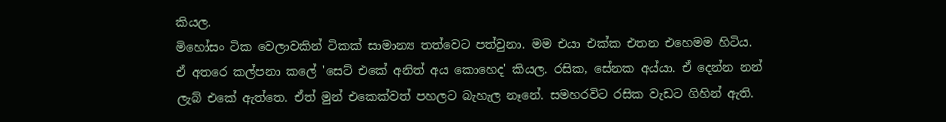කියල.
මිහෝසං ටික වෙලාවකින් ටිකක් සාමාන්‍ය තත්වෙට පත්වුනා. මම එයා එක්ක එතන එහෙමම හිටිය.
ඒ අතරෙ කල්පනා කලේ 'සෙට් එකේ අනිත් අය කොහෙද' කියල. රසික, සේනක අය්යා. ඒ දෙන්න නන් ලැබ් එකේ ඇත්තෙ. ඒත් මුන් එකෙක්වත් පහලට බැහැල නෑනේ. සමහරවිට රසික වැඩට ගිහින් ඇති.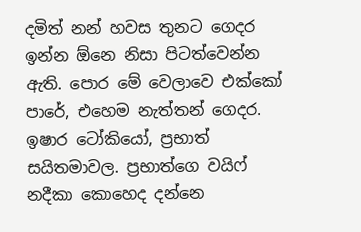දමිත් නන් හවස තුනට ගෙදර ඉන්න ඕනෙ නිසා පිටත්වෙන්න ඇති. පොර මේ වෙලාවෙ එක්කෝ පාරේ, එහෙම නැත්තන් ගෙදර.
ඉෂාර ටෝකියෝ, ප්‍රභාත් සයිතමාවල. ප්‍රභාත්ගෙ වයිෆ් නදීකා කොහෙද දන්නෙ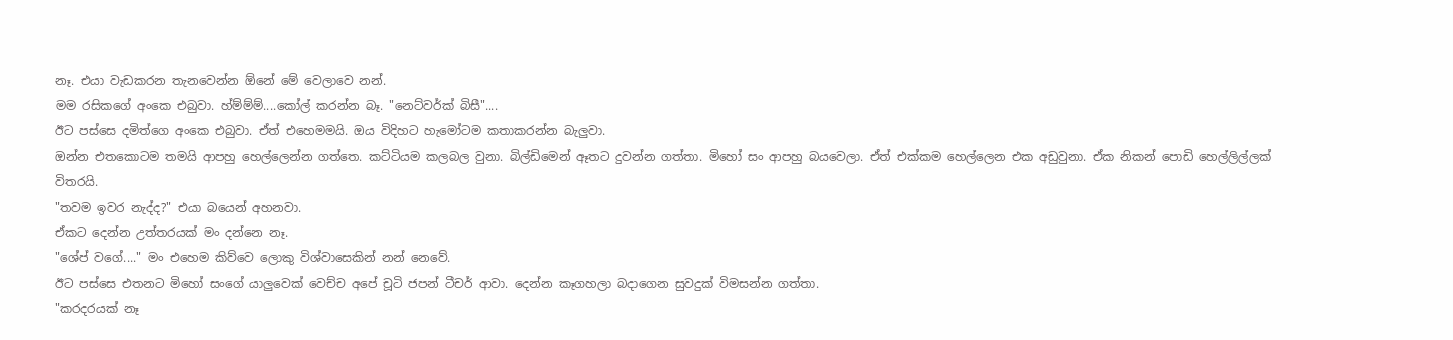නෑ. එයා වැඩකරන තැනවෙන්න ඕනේ මේ වෙලාවෙ නන්.
මම රසිකගේ අංකෙ එබුවා. හ්ම්ම්ම්....කෝල් කරන්න බෑ. "නෙට්වර්ක් බිසී"....
ඊට පස්සෙ දමිත්ගෙ අංකෙ එබුවා. ඒත් එහෙමමයි. ඔය විදිහට හැමෝටම කතාකරන්න බැලුවා.
ඔන්න එතකොටම තමයි ආපහු හෙල්ලෙන්න ගත්තෙ. කට්ටියම කලබල වුනා. බිල්ඩිමෙන් ඈතට දුවන්න ගත්තා. මිහෝ සං ආපහු බයවෙලා. ඒත් එක්කම හෙල්ලෙන එක අඩුවුනා. ඒක නිකන් පොඩි හෙල්ලිල්ලක් විතරයි.
"තවම ඉවර නැද්ද?" එයා බයෙන් අහනවා.
ඒකට දෙන්න උත්තරයක් මං දන්නෙ නෑ.
"ශේප් වගේ...." මං එහෙම කිව්වෙ ලොකු විශ්වාසෙකින් නන් නෙවේ.
ඊට පස්සෙ එතනට මිහෝ සංගේ යාලුවෙක් වෙච්ච අපේ චූටි ජපන් ටීචර් ආවා. දෙන්න කෑගහලා බදාගෙන සුවදුක් විමසන්න ගත්තා.
"කරදරයක් නෑ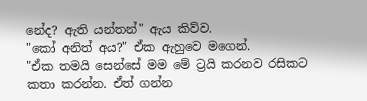නේද? ඇති යන්තන්" ඇය කිව්ව.
"කෝ අනිත් අය?" ඒක ඇහුවෙ මගෙන්.
"ඒක තමයි සෙන්සේ මම මේ ට්‍රයි කරනව රසිකට කතා කරන්න. ඒත් ගන්න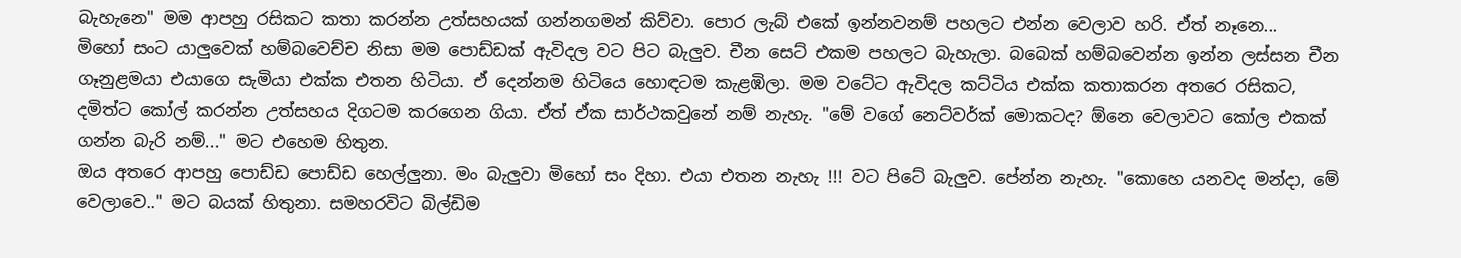බැහැනෙ" මම ආපහු රසිකට කතා කරන්න උත්සහයක් ගන්නගමන් කිව්වා. පොර ලැබ් එකේ ඉන්නවනම් පහලට එන්න වෙලාව හරි. ඒත් නෑනෙ...
මිහෝ සංට යාලුවෙක් හම්බවෙච්ච නිසා මම පොඩ්ඩක් ඇවිදල වට පිට බැලුව. චීන සෙට් එකම පහලට බැහැලා. බබෙක් හම්බවෙන්න ඉන්න ලස්සන චීන ගෑනුළමයා එයාගෙ සැමියා එක්ක එතන හිටියා. ඒ දෙන්නම හිටියෙ හොඳටම කැළඹිලා. මම වටේට ඇවිදල කට්ටිය එක්ක කතාකරන අතරෙ රසිකට, දමිත්ට කෝල් කරන්න උත්සහය දිගටම කරගෙන ගියා. ඒත් ඒක සාර්ථකවුනේ නම් නැහැ. "මේ වගේ නෙට්වර්ක් මොකටද? ඕනෙ වෙලාවට කෝල එකක් ගන්න බැරි නම්..." මට එහෙම හිතුන.
ඔය අතරෙ ආපහු පොඩ්ඩ පොඩ්ඩ හෙල්ලුනා. මං බැලුවා මිහෝ සං දිහා. එයා එතන නැහැ !!! වට පිටේ බැලුව. පේන්න නැහැ. "කොහෙ යනවද මන්දා, මේ වෙලාවෙ.." මට බයක් හිතුනා. සමහරවිට බිල්ඩිම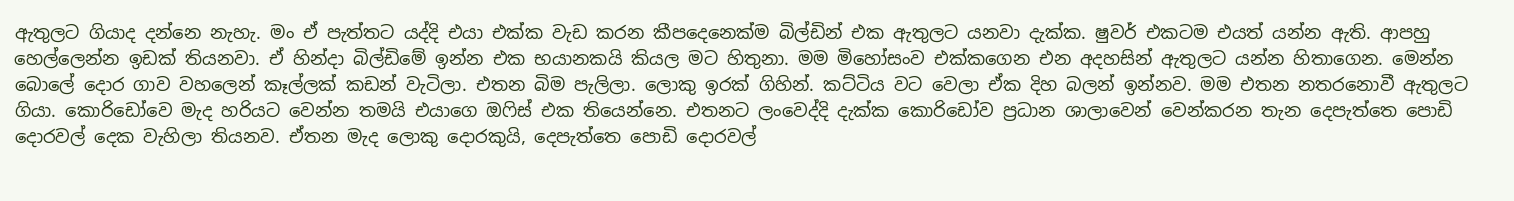ඇතුලට ගියාද දන්නෙ නැහැ. මං ඒ පැත්තට යද්දි එයා එක්ක වැඩ කරන කීපදෙනෙක්ම බිල්ඩින් එක ඇතුලට යනවා දැක්ක. ෂුවර් එකටම එයත් යන්න ඇති. ආපහු හෙල්ලෙන්න ඉඩක් තියනවා. ඒ හින්දා බිල්ඩිමේ ඉන්න එක භයානකයි කියල මට හිතුනා. මම මිහෝසංව එක්කගෙන එන අදහසින් ඇතුලට යන්න හිතාගෙන. මෙන්න බොලේ දොර ගාව වහලෙන් කෑල්ලක් කඩන් වැටිලා. එතන බිම පැලිලා. ලොකු ඉරක් ගිහින්. කට්ටිය වට වෙලා ඒක දිහ බලන් ඉන්නව. මම එතන නතරනොවී ඇතුලට ගියා. කොරිඩෝවෙ මැද හරියට වෙන්න තමයි එයාගෙ ඔෆිස් එක තියෙන්නෙ. එතනට ලංවෙද්දි දැක්ක කොරිඩෝව ප්‍රධාන ශාලාවෙන් වෙන්කරන තැන දෙපැත්තෙ පොඩි දොරවල් දෙක වැහිලා තියනව. ඒතන මැද ලොකු දොරකුයි, දෙපැත්තෙ පොඩි දොරවල්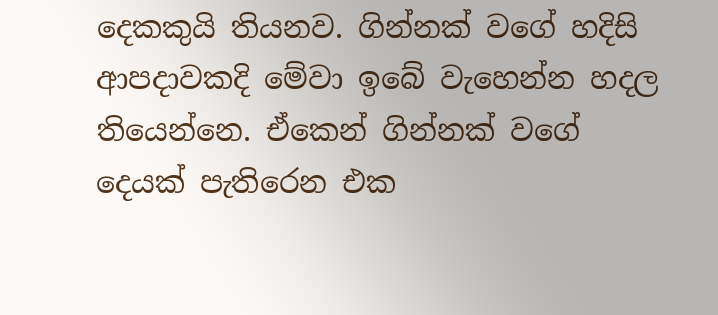දෙකකුයි තියනව. ගින්නක් වගේ හදිසි ආපදාවකදි මේවා ඉබේ වැහෙන්න හදල තියෙන්නෙ. ඒකෙන් ගින්නක් වගේ දෙයක් පැතිරෙන එක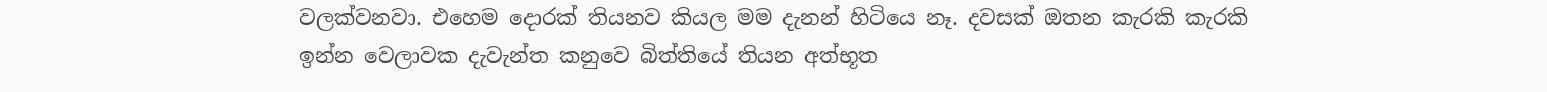වලක්වනවා. එහෙම දොරක් තියනව කියල මම දැනන් හිටියෙ නෑ. දවසක් ඔතන කැරකි කැරකි ඉන්න වෙලාවක දැවැන්ත කනුවෙ බිත්තියේ තියන අත්භූත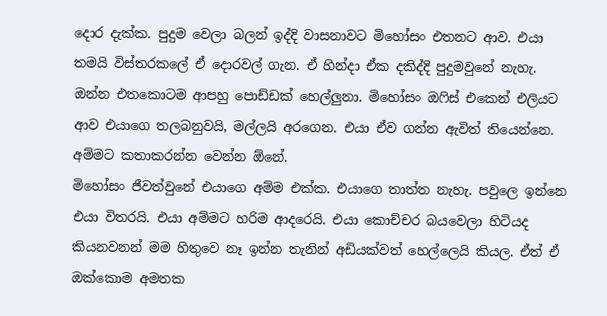දොර දැක්ක. පුදුම වෙලා බලන් ඉද්දි වාසනාවට මිහෝසං එතනට ආව. එයා තමයි විස්තරකලේ ඒ දොරවල් ගැන. ඒ හින්දා ඒක දකිද්දි පුදුමවුනේ නැහැ.
ඔන්න එතකොටම ආපහු පොඩ්ඩක් හෙල්ලුනා. මිහෝසං ඔෆිස් එකෙන් එලියට ආව එයාගෙ තලබනුවයි, මල්ලයි අරගෙන. එයා ඒව ගන්න ඇවිත් තියෙන්නෙ. අම්මට කතාකරන්න වෙන්න ඕනේ.
මිහෝසං ජීවත්වුනේ එයාගෙ අම්ම එක්ක. එයාගෙ තාත්ත නැහැ. පවුලෙ ඉන්නෙ එයා විතරයි. එයා අම්මට හරිම ආදරෙයි. එයා කොච්චර බයවෙලා හිටියද කියනවනන් මම හිතුවෙ නෑ ඉන්න තැනින් අඩියක්වත් හෙල්ලෙයි කියල. ඒත් ඒ ඔක්කොම අමතක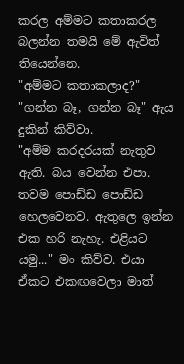කරල අම්මට කතාකරල බලන්න තමයි මේ ඇවිත් තියෙන්නෙ.
"අම්මට කතාකලාද?"
"ගන්න බෑ, ගන්න බෑ" ඇය දුකින් කිව්වා.
"අම්ම කරදරයක් නැතුව ඇති. බය වෙන්න එපා. තවම පොඩ්ඩ පොඩ්ඩ හෙලවෙනව. ඇතුලෙ ඉන්න එක හරි නැහැ. එළියට යමු..." මං කිව්ව. එයා ඒකට එකඟවෙලා මාත්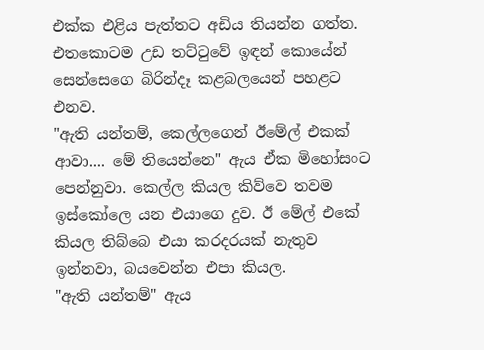එක්ක එළිය පැත්තට අඩිය තියන්න ගත්ත. එතකොටම උඩ තට්ටුවේ ඉඳන් කොයේන් සෙන්සෙගෙ බිරින්දෑ කළබලයෙන් පහළට එනව.
"ඇති යන්තම්, කෙල්ලගෙන් ඊමේල් එකක් ආවා.... මේ තියෙන්නෙ" ඇය ඒක මිහෝසංට පෙන්නුවා. කෙල්ල කියල කිව්වෙ තවම ඉස්කෝලෙ යන එයාගෙ දුව. ඊ මේල් එකේ කියල තිබ්බෙ එයා කරදරයක් නැතුව ඉන්නවා, බයවෙන්න එපා කියල.
"ඇති යන්තම්" ඇය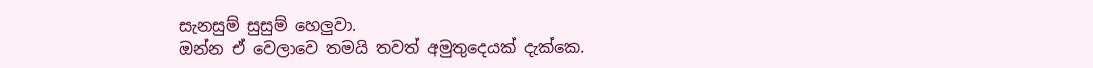සැනසුම් සුසුම් හෙලුවා.
ඔන්න ඒ වෙලාවෙ තමයි තවත් අමුතුදෙයක් දැක්කෙ.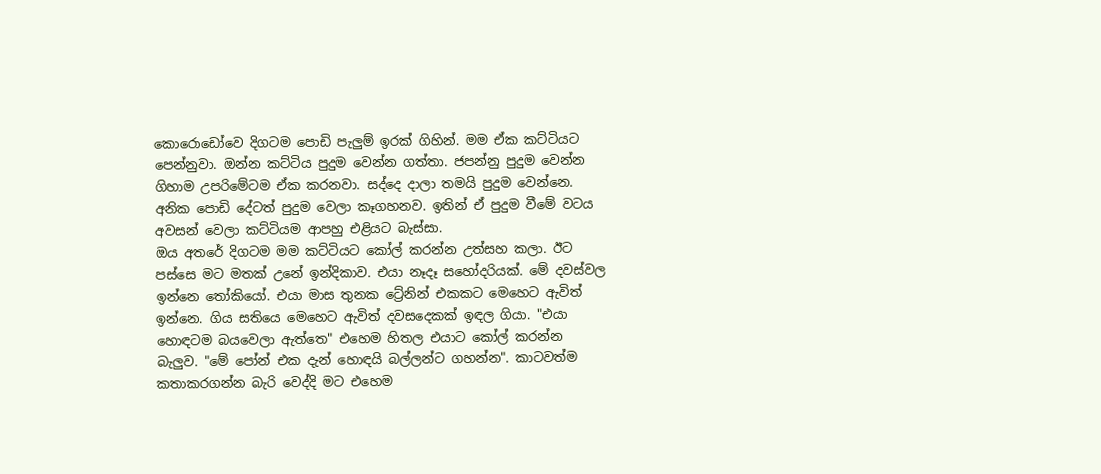කොරොඩෝවෙ දිගටම පොඩි පැලුම් ඉරක් ගිහින්. මම ඒක කට්ටියට පෙන්නුවා. ඔන්න කට්ටිය පුදුම වෙන්න ගත්තා. ජපන්නු පුදුම වෙන්න ගිහාම උපරිමේටම ඒක කරනවා. සද්දෙ දාලා තමයි පුදුම වෙන්නෙ. අනික පොඩි දේටත් පුදුම වෙලා කෑගහනව. ඉතින් ඒ පුදුම වීමේ වටය අවසන් වෙලා කට්ටියම ආපහු එළියට බැස්සා.
ඔය අතරේ දිගටම මම කට්ටියට කෝල් කරන්න උත්සහ කලා. ඊට පස්සෙ මට මතක් උනේ ඉන්දිකාව. එයා නෑදෑ සහෝදරියක්. මේ දවස්වල ඉන්නෙ තෝකියෝ. එයා මාස තුනක ට්‍රේනින් එකකට මෙහෙට ඇවිත් ඉන්නෙ. ගිය සතියෙ මෙහෙට ඇවිත් දවසදෙකක් ඉඳල ගියා. "එයා හොඳටම බයවෙලා ඇත්තෙ" එහෙම හිතල එයාට කෝල් කරන්න බැලුව. "මේ පෝන් එක දැන් හොඳයි බල්ලන්ට ගහන්න". කාටවත්ම කතාකරගන්න බැරි වෙද්දි මට එහෙම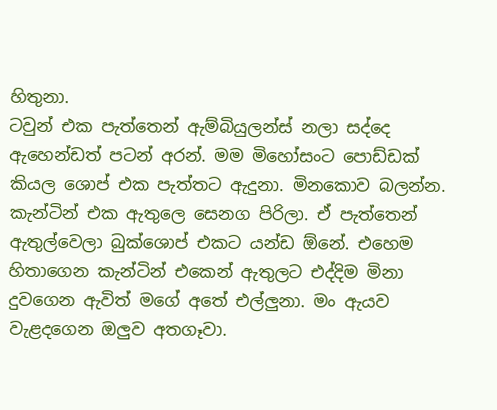හිතුනා.
ටවුන් එක පැත්තෙන් ඇම්බියුලන්ස් නලා සද්දෙ ඇහෙන්ඩත් පටන් අරන්. මම මිහෝසංට පොඩ්ඩක් කියල ශොප් එක පැත්තට ඇදුනා. මිනකොව බලන්න. කැන්ටින් එක ඇතුලෙ සෙනග පිරිලා. ඒ පැත්තෙන් ඇතුල්වෙලා බුක්ශොප් එකට යන්ඩ ඕනේ. එහෙම හිතාගෙන කැන්ටින් එකෙන් ඇතුලට එද්දිම මිනා දුවගෙන ඇවිත් මගේ අතේ එල්ලුනා. මං ඇයව වැළදගෙන ඔලුව අතගෑවා.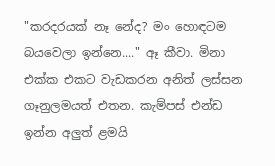"කරදරයක් නෑ නේද? මං හොඳටම බයවෙලා ඉන්නෙ...." ඈ කීවා. මිනා එක්ක එකට වැඩකරන අනිත් ලස්සන ගෑනුලමයත් එතන. කැම්පස් එන්ඩ ඉන්න අලුත් ළමයි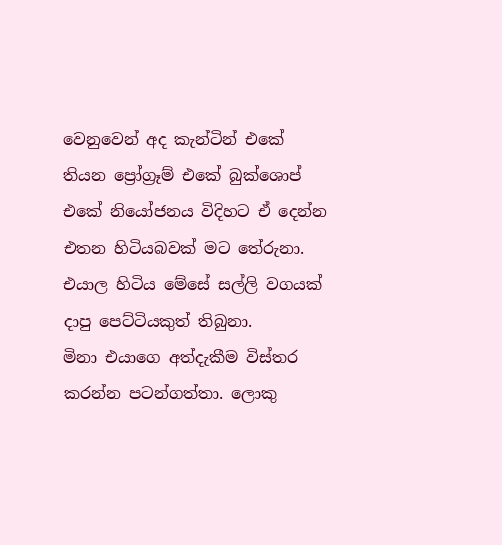වෙනුවෙන් අද කැන්ටින් එකේ තියන ප්‍රෝග්‍රෑම් එකේ බුක්ශොප් එකේ නියෝජනය විදිහට ඒ දෙන්න එතන හිටියබවක් මට තේරුනා. එයාල හිටිය මේසේ සල්ලි වගයක් දාපු පෙට්ටියකුත් තිබුනා.
මිනා එයාගෙ අත්දැකීම විස්තර කරන්න පටන්ගත්තා. ලොකු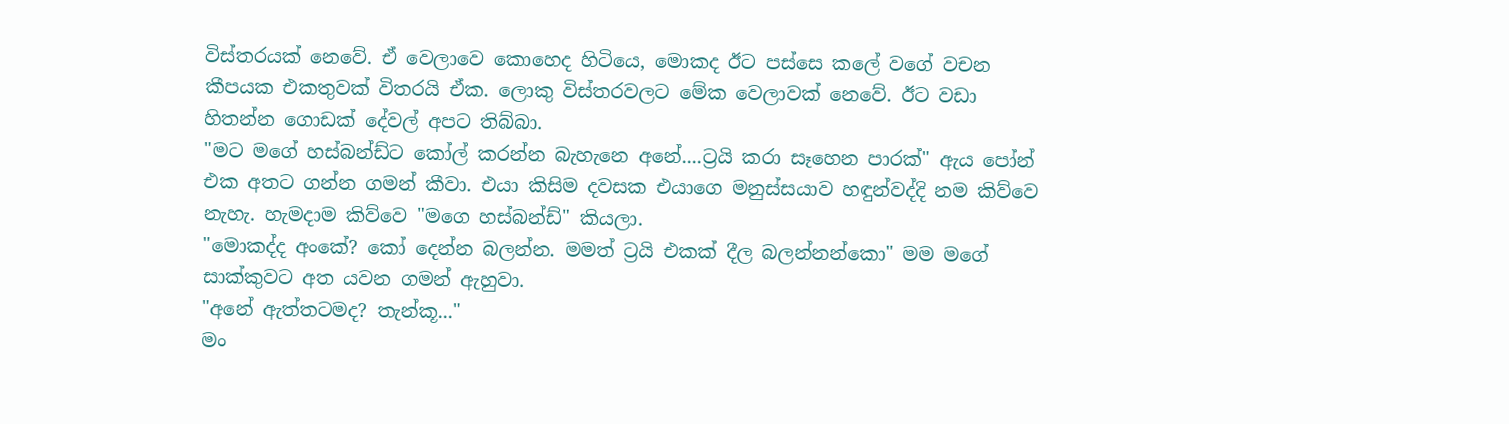විස්තරයක් නෙවේ. ඒ වෙලාවෙ කොහෙද හිටියෙ, මොකද ඊට පස්සෙ කලේ වගේ වචන කීපයක එකතුවක් විතරයි ඒක. ලොකු විස්තරවලට මේක වෙලාවක් නෙවේ. ඊට වඩා හිතන්න ගොඩක් දේවල් අපට තිබ්බා.
"මට මගේ හස්බන්ඩ්ට කෝල් කරන්න බැහැනෙ අනේ....ට්‍රයි කරා සෑහෙන පාරක්" ඇය පෝන් එක අතට ගන්න ගමන් කීවා. එයා කිසිම දවසක එයාගෙ මනුස්සයාව හඳුන්වද්දි නම කිව්වෙ නැහැ. හැමදාම කිව්වෙ "මගෙ හස්බන්ඩ්" කියලා.
"මොකද්ද අංකේ? කෝ දෙන්න බලන්න. මමත් ට්‍රයි එකක් දීල බලන්නන්කො" මම මගේ සාක්කුවට අත යවන ගමන් ඇහුවා.
"අනේ ඇත්තටමද? තැන්කූ..."
මං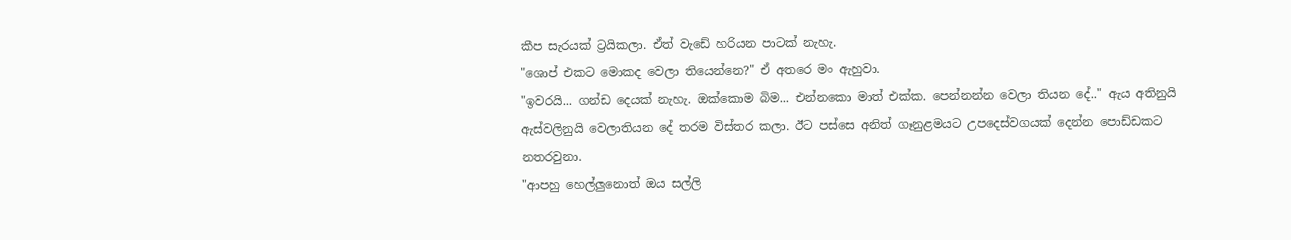කීප සැරයක් ට්‍රයිකලා. ඒත් වැඩේ හරියන පාටක් නැහැ.
"ශොප් එකට මොකද වෙලා තියෙන්නෙ?" ඒ අතරෙ මං ඇහුවා.
"ඉවරයි... ගන්ඩ දෙයක් නැහැ. ඔක්කොම බිම... එන්නකො මාත් එක්ක. පෙන්නන්න වෙලා තියන දේ.." ඇය අතිනුයි ඇස්වලිනුයි වෙලාතියන දේ තරම විස්තර කලා. ඊට පස්සෙ අනිත් ගෑනුළමයට උපදෙස්වගයක් දෙන්න පොඩ්ඩකට නතරවුනා.
"ආපහු හෙල්ලුනොත් ඔය සල්ලි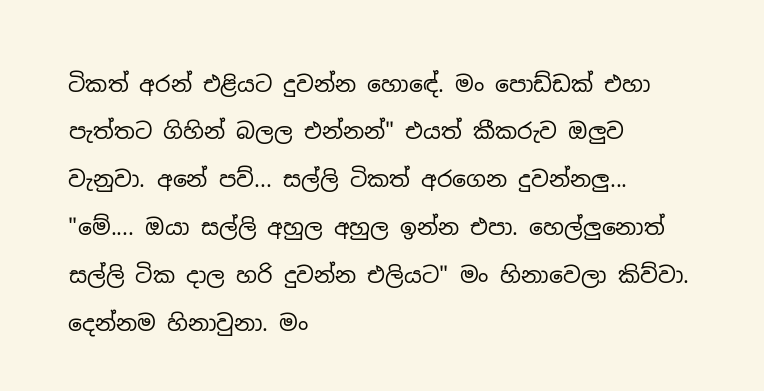ටිකත් අරන් එළියට දුවන්න හොඳේ. මං පොඩ්ඩක් එහා පැත්තට ගිහින් බලල එන්නන්" එයත් කීකරුව ඔලුව වැනුවා. අනේ පව්... සල්ලි ටිකත් අරගෙන දුවන්නලු...
"මේ.... ඔයා සල්ලි අහුල අහුල ඉන්න එපා. හෙල්ලුනොත් සල්ලි ටික දාල හරි දුවන්න එලියට" මං හිනාවෙලා කිව්වා. දෙන්නම හිනාවුනා. මං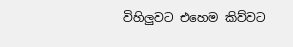විහිලුවට එහෙම කිව්වට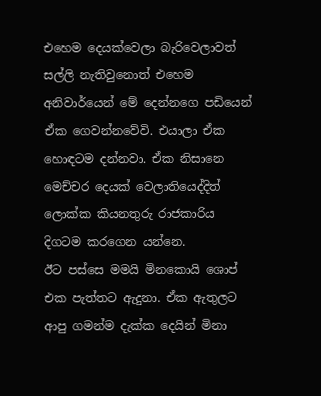එහෙම දෙයක්වෙලා බැරිවෙලාවත් සල්ලි නැතිවුනොත් එහෙම අනිවාර්යෙන් මේ දෙන්නගෙ පඩියෙන් ඒක ගෙවන්නවේවි. එයාලා ඒක හොඳටම දන්නවා. ඒක නිසානෙ මෙච්චර දෙයක් වෙලාතියෙද්දිත් ලොක්ක කියනතුරු රාජකාරිය දිගටම කරගෙන යන්නෙ.
ඊට පස්සෙ මමයි මිනකොයි ශොප් එක පැත්තට ඇදුනා. ඒක ඇතුලට ආපු ගමන්ම දැක්ක දෙයින් මිනා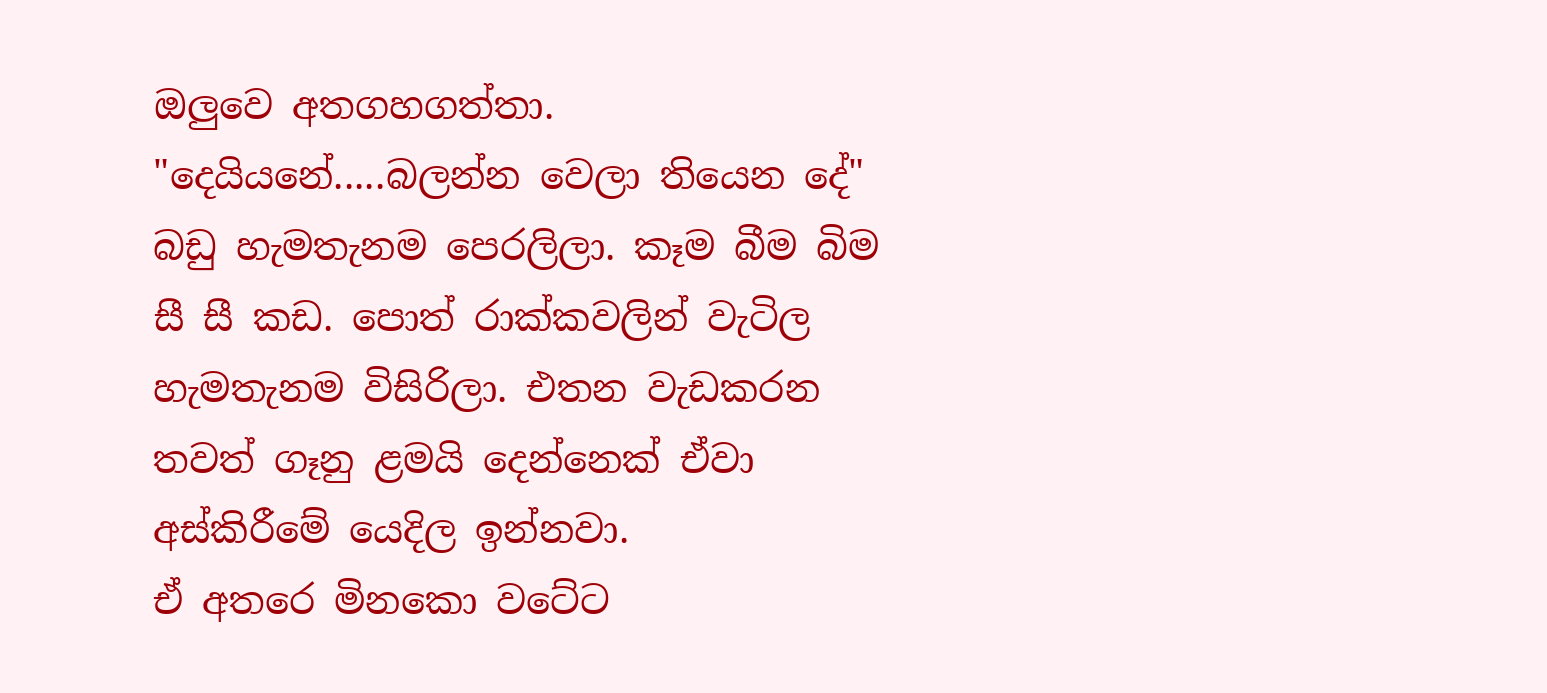ඔලුවෙ අතගහගත්තා.
"දෙයියනේ.....බලන්න වෙලා තියෙන දේ"
බඩු හැමතැනම පෙරලිලා. කෑම බීම බිම සී සී කඩ. පොත් රාක්කවලින් වැටිල හැමතැනම විසිරිලා. එතන වැඩකරන තවත් ගෑනු ළමයි දෙන්නෙක් ඒවා අස්කිරීමේ යෙදිල ඉන්නවා.
ඒ අතරෙ මිනකො වටේට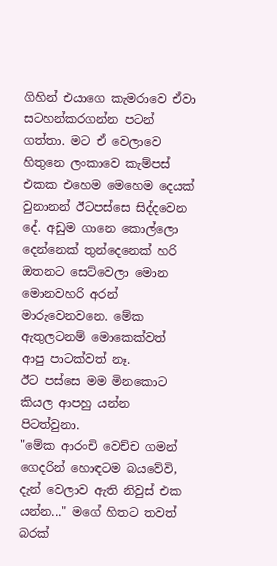ගිහින් එයාගෙ කැමරාවෙ ඒවා සටහන්කරගන්න පටන් ගත්තා. මට ඒ වෙලාවෙ හිතුනෙ ලංකාවෙ කැම්පස් එකක එහෙම මෙහෙම දෙයක් වුනානන් ඊටපස්සෙ සිද්දවෙන දේ. අඩුම ගානෙ කොල්ලො දෙන්නෙක් තුන්දෙනෙක් හරි ඔතනට සෙට්වෙලා මොන මොනවහරි අරන් මාරුවෙනවනෙ. මේක ඇතුලටනම් මොකෙක්වත් ආපු පාටක්වත් නෑ.
ඊට පස්සෙ මම මිනකොට කියල ආපහු යන්න පිටත්වුනා.
"මේක ආරංචි වෙච්ච ගමන් ගෙදරින් හොඳටම බයවේවි, දැන් වෙලාව ඇති නිවුස් එක යන්න..." මගේ හිතට තවත් බරක්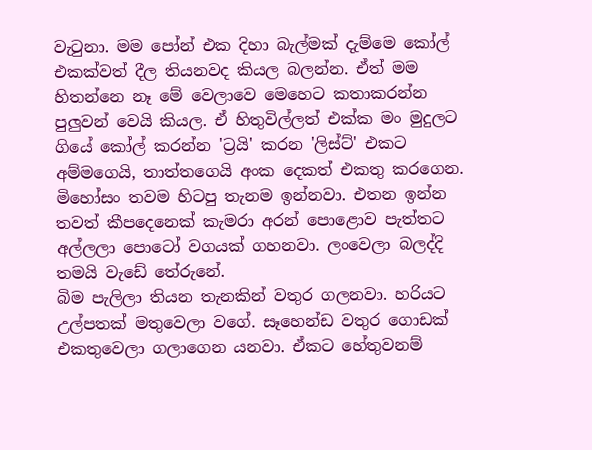වැටුනා. මම පෝන් එක දිහා බැල්මක් දැම්මෙ කෝල් එකක්වත් දීල තියනවද කියල බලන්න. ඒත් මම හිතන්නෙ නෑ මේ වෙලාවෙ මෙහෙට කතාකරන්න පුලුවන් වෙයි කියල. ඒ හිතුවිල්ලත් එක්ක මං මුදුලට ගියේ කෝල් කරන්න 'ට්‍රයි' කරන 'ලිස්ට්' එකට අම්මගෙයි, තාත්තගෙයි අංක දෙකත් එකතු කරගෙන.
මිහෝසං තවම හිටපු තැනම ඉන්නවා. එතන ඉන්න තවත් කීපදෙනෙක් කැමරා අරන් පොළොව පැත්තට අල්ලලා පොටෝ වගයක් ගහනවා. ලංවෙලා බලද්දි තමයි වැඩේ තේරුනේ.
බිම පැලිලා තියන තැනකින් වතුර ගලනවා. හරියට උල්පතක් මතුවෙලා වගේ. සෑහෙන්ඩ වතුර ගොඩක් එකතුවෙලා ගලාගෙන යනවා. ඒකට හේතුවනම්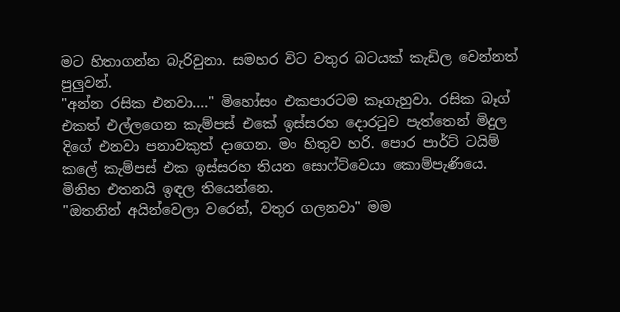මට හිතාගන්න බැරිවුනා. සමහර විට වතුර බටයක් කැඩිල වෙන්නත් පුලුවන්.
"අන්න රසික එනවා...." මිහෝසං එකපාරටම කෑගැහුවා. රසික බෑග් එකත් එල්ලගෙන කැම්පස් එකේ ඉස්සරහ දොරටුව පැත්තෙන් මිදුල දිගේ එනවා පනාවකුත් දාගෙන. මං හිතුව හරි. පොර පාර්ට් ටයිම් කලේ කැම්පස් එක ඉස්සරහ තියන සොෆ්ට්වෙයා කොම්පැණියෙ. මිනිහ එතනයි ඉඳල තියෙන්නෙ.
"ඔතනින් අයින්වෙලා වරෙන්, වතුර ගලනවා" මම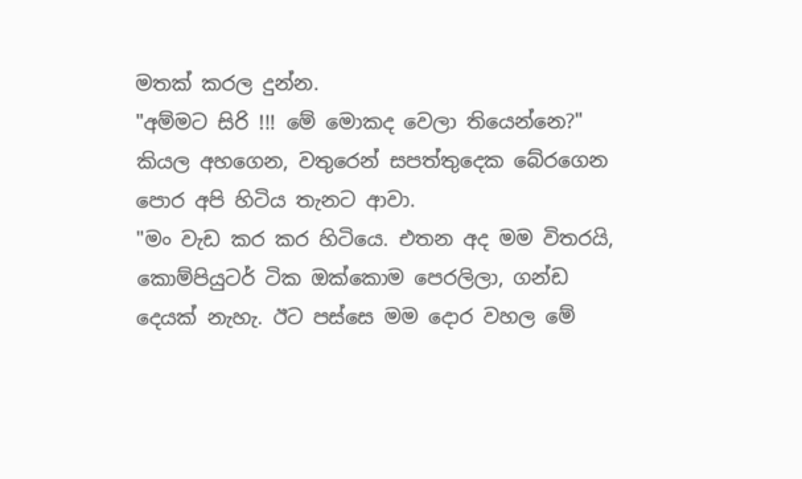මතක් කරල දුන්න.
"අම්මට සිරි !!! මේ මොකද වෙලා තියෙන්නෙ?" කියල අහගෙන, වතුරෙන් සපත්තුදෙක බේරගෙන පොර අපි හිටිය තැනට ආවා.
"මං වැඩ කර කර හිටියෙ. එතන අද මම විතරයි, කොම්පියුටර් ටික ඔක්කොම පෙරලිලා, ගන්ඩ දෙයක් නැහැ. ඊට පස්සෙ මම දොර වහල මේ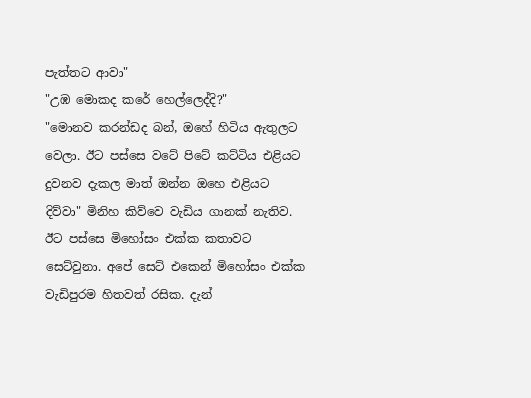පැත්තට ආවා"
"උඹ මොකද කරේ හෙල්ලෙද්දි?"
"මොනව කරන්ඩද බන්, ඔහේ හිටිය ඇතුලට වෙලා. ඊට පස්සෙ වටේ පිටේ කට්ටිය එළියට දුවනව දැකල මාත් ඔන්න ඔහෙ එළියට දිව්වා" මිනිහ කිව්වෙ වැඩිය ගානක් නැතිව.
ඊට පස්සෙ මිහෝසං එක්ක කතාවට සෙට්වුනා. අපේ සෙට් එකෙන් මිහෝසං එක්ක වැඩිපුරම හිතවත් රසික. දැන්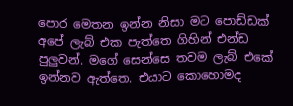පොර මෙතන ඉන්න නිසා මට පොඩ්ඩක් අපේ ලැබ් එක පැත්තෙ ගිහින් එන්ඩ පුලුවන්. මගේ සෙන්සෙ තවම ලැබ් එකේ ඉන්නව ඇත්තෙ. එයාට කොහොමද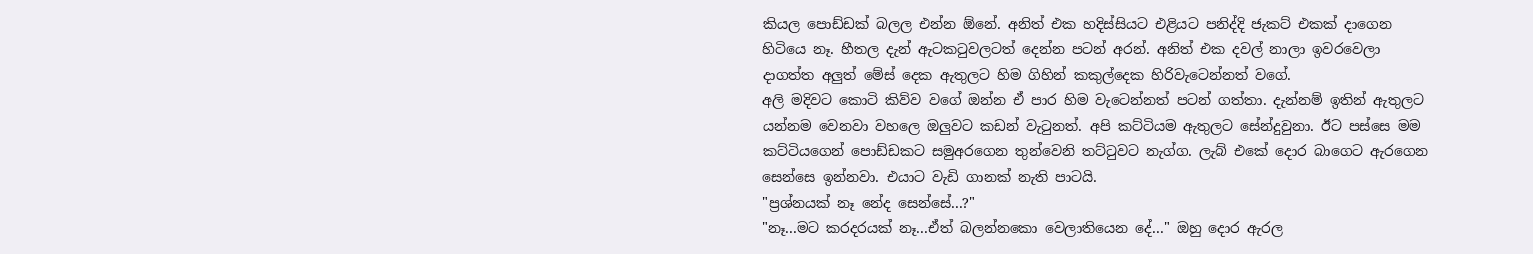කියල පොඩ්ඩක් බලල එන්න ඕනේ. අනිත් එක හදිස්සියට එළියට පනිද්දි ජැකට් එකක් දාගෙන හිටියෙ නෑ. හීතල දැන් ඇටකටුවලටත් දෙන්න පටන් අරන්. අනිත් එක දවල් නාලා ඉවරවෙලා දාගත්ත අලුත් මේස් දෙක ඇතුලට හිම ගිහින් කකුල්දෙක හිරිවැටෙන්නත් වගේ.
අලි මදිවට කොටි කිව්ව වගේ ඔන්න ඒ පාර හිම වැටෙන්නත් පටන් ගත්තා. දැන්නම් ඉතින් ඇතුලට යන්නම වෙනවා වහලෙ ඔලුවට කඩන් වැටුනත්. අපි කට්ටියම ඇතුලට සේන්දුවුනා. ඊට පස්සෙ මම කට්ටියගෙන් පොඩ්ඩකට සමුඅරගෙන තුන්වෙනි තට්ටුවට නැග්ග. ලැබ් එකේ දොර බාගෙට ඇරගෙන සෙන්සෙ ඉන්නවා. එයාට වැඩි ගානක් නැති පාටයි.
"ප්‍රශ්නයක් නෑ නේද සෙන්සේ...?"
"නෑ...මට කරදරයක් නෑ...ඒත් බලන්නකො වෙලාතියෙන දේ..." ඔහු දොර ඇරල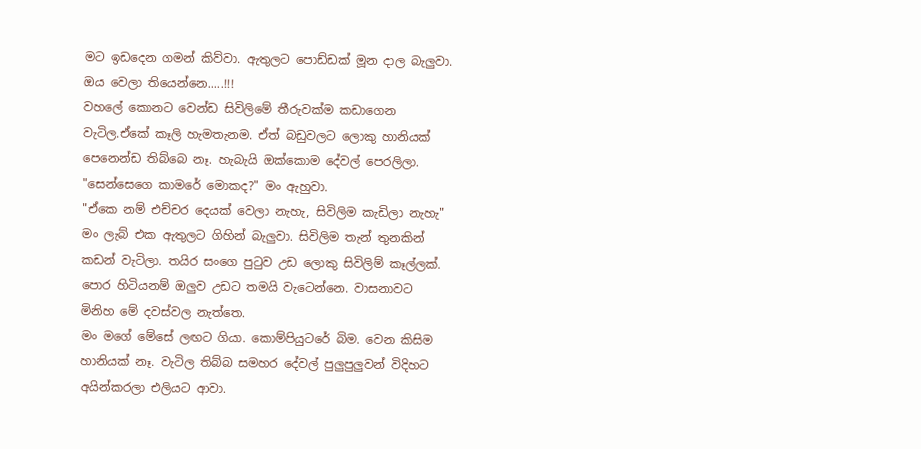මට ඉඩදෙන ගමන් කිව්වා. ඇතුලට පොඩ්ඩක් මූන දාල බැලුවා.
ඔය වෙලා තියෙන්නෙ.....!!!
වහලේ කොනට වෙන්ඩ සිවිලිමේ තීරුවක්ම කඩාගෙන වැටිල.ඒකේ කෑලි හැමතැනම. ඒත් බඩුවලට ලොකු හානියක් පෙනෙන්ඩ තිබ්බෙ නෑ. හැබැයි ඔක්කොම දේවල් පෙරලිලා.
"සෙන්සෙගෙ කාමරේ මොකද?" මං ඇහුවා.
"ඒකෙ නම් එච්චර දෙයක් වෙලා නැහැ, සිවිලිම කැඩිලා නැහැ"
මං ලැබ් එක ඇතුලට ගිහින් බැලුවා. සිවිලිම තැන් තුනකින් කඩන් වැටිලා. තයිර සංගෙ පුටුව උඩ ලොකු සිවිලිම් කෑල්ලක්. පොර හිටියනම් ඔලුව උඩට තමයි වැටෙන්නෙ. වාසනාවට මිනිහ මේ දවස්වල නැත්තෙ.
මං මගේ මේසේ ලඟට ගියා. කොම්පියුටරේ බිම. වෙන කිසිම හානියක් නෑ. වැටිල තිබ්බ සමහර දේවල් පුලුපුලුවන් විදිහට අයින්කරලා එලියට ආවා.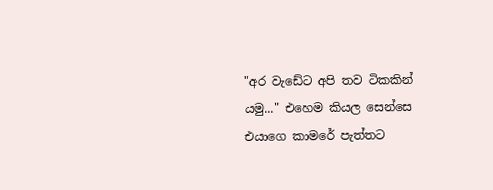"අර වැඩේට අපි තව ටිකකින් යමු..." එහෙම කියල සෙන්සෙ එයාගෙ කාමරේ පැත්තට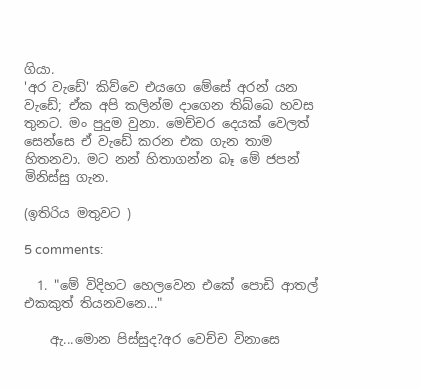ගියා.
'අර වැඩේ' කිව්වෙ එයගෙ මේසේ අරන් යන වැඩේ; ඒක අපි කලින්ම දාගෙන තිබ්බෙ හවස තුනට. මං පුදුම වුනා. මෙච්චර දෙයක් වෙලත් සෙන්සෙ ඒ වැඩේ කරන එක ගැන තාම හිතනවා. මට නන් හිතාගන්න බෑ මේ ජපන් මිනිස්සු ගැන.

(ඉතිරිය මතුවට )

5 comments:

  1. "මේ විදිහට හෙලවෙන එකේ පොඩි ආතල් එකකුත් තියනවනෙ..."

    ඇ...මොන පිස්සුද?අර වෙච්ච විනාසෙ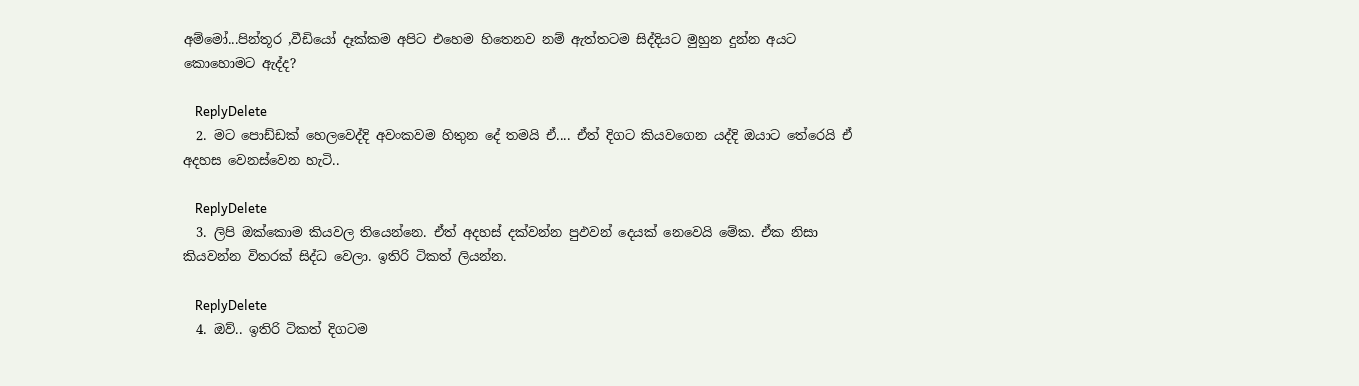අම්මෝ...පින්තූර ,වීඩියෝ දෑක්කම අපිට එහෙම හිතෙනව නම් ඇත්තටම සිද්දියට මුහුන දුන්න අයට කොහොමට ඇද්ද?

    ReplyDelete
  2. මට පොඩ්ඩක් හෙලවෙද්දි අවංකවම හිතුන දේ තමයි ඒ.... ඒත් දිගට කියවගෙන යද්දි ඔයාට තේරෙයි ඒ අදහස වෙනස්වෙන හැටි..

    ReplyDelete
  3. ලිපි ඔක්කොම කියවල තියෙන්නෙ. ඒත් අදහස් දක්වන්න පුඵවන් දෙයක් නෙවෙයි මේක. ඒක නිසා කියවන්න විතරක් සිද්ධ වෙලා. ඉතිරි ටිකත් ලියන්න.

    ReplyDelete
  4. ඔව්.. ඉතිරි ටිකත් දිගටම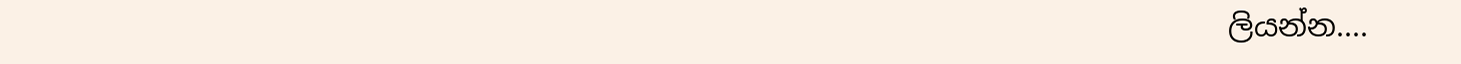ලියන්න....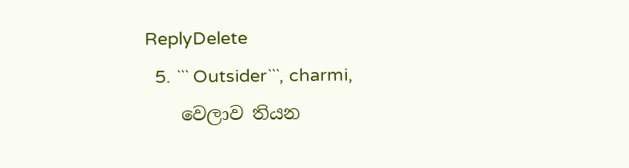ReplyDelete
  5. ``` Outsider```, charmi,
    වෙලාව තියන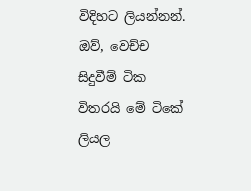විදිහට ලියන්නන්. ඔව්, වෙච්ච සිදුවීම් ටික විතරයි මේ ටිකේ ලියල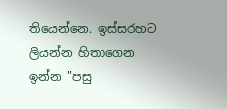තියෙන්නෙ. ඉස්සරහට ලියන්න හිතාගෙන ඉන්න "පසු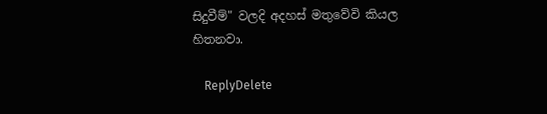සිදුවීම්" වලදි අදහස් මතුවේවි කියල හිතනවා.

    ReplyDelete